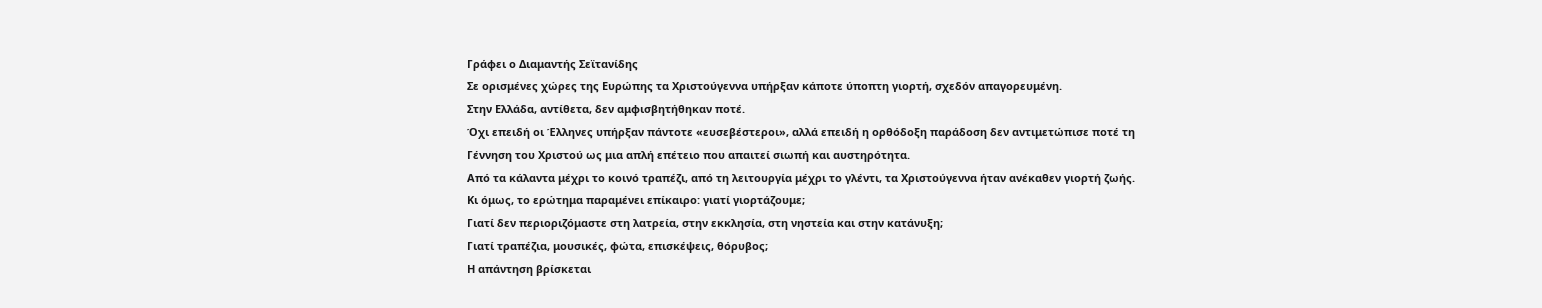Γράφει ο Διαμαντής Σεϊτανίδης
Σε ορισμένες χώρες της Ευρώπης τα Χριστούγεννα υπήρξαν κάποτε ύποπτη γιορτή, σχεδόν απαγορευμένη.
Στην Ελλάδα, αντίθετα, δεν αμφισβητήθηκαν ποτέ.
Όχι επειδή οι Έλληνες υπήρξαν πάντοτε «ευσεβέστεροι», αλλά επειδή η ορθόδοξη παράδοση δεν αντιμετώπισε ποτέ τη Γέννηση του Χριστού ως μια απλή επέτειο που απαιτεί σιωπή και αυστηρότητα.
Από τα κάλαντα μέχρι το κοινό τραπέζι, από τη λειτουργία μέχρι το γλέντι, τα Χριστούγεννα ήταν ανέκαθεν γιορτή ζωής.
Κι όμως, το ερώτημα παραμένει επίκαιρο: γιατί γιορτάζουμε;
Γιατί δεν περιοριζόμαστε στη λατρεία, στην εκκλησία, στη νηστεία και στην κατάνυξη;
Γιατί τραπέζια, μουσικές, φώτα, επισκέψεις, θόρυβος;
Η απάντηση βρίσκεται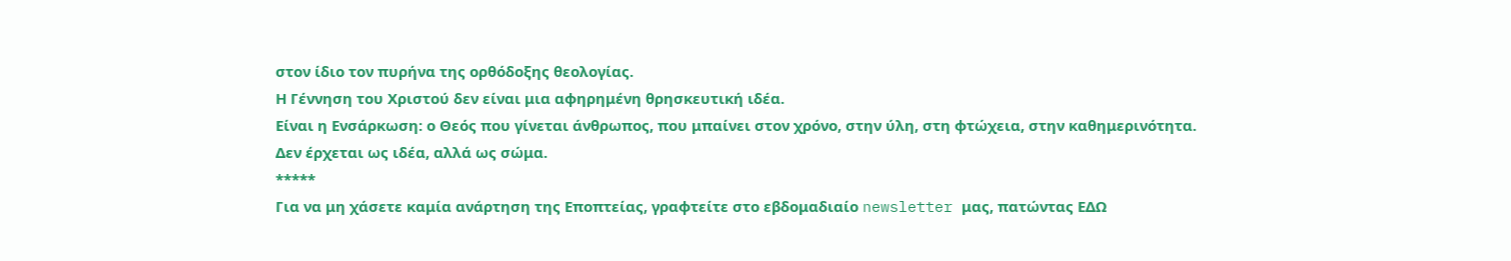στον ίδιο τον πυρήνα της ορθόδοξης θεολογίας.
Η Γέννηση του Χριστού δεν είναι μια αφηρημένη θρησκευτική ιδέα.
Είναι η Ενσάρκωση: ο Θεός που γίνεται άνθρωπος, που μπαίνει στον χρόνο, στην ύλη, στη φτώχεια, στην καθημερινότητα.
Δεν έρχεται ως ιδέα, αλλά ως σώμα.
*****
Για να μη χάσετε καμία ανάρτηση της Εποπτείας, γραφτείτε στο εβδομαδιαίο newsletter μας, πατώντας ΕΔΩ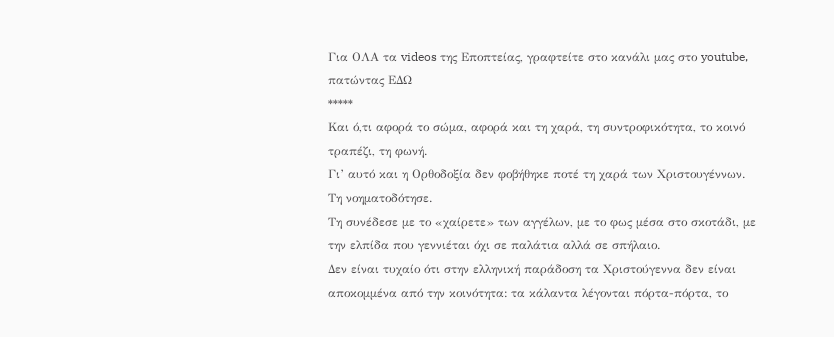Για ΟΛΑ τα videos της Εποπτείας, γραφτείτε στο κανάλι μας στο youtube, πατώντας ΕΔΩ
*****
Και ό,τι αφορά το σώμα, αφορά και τη χαρά, τη συντροφικότητα, το κοινό τραπέζι, τη φωνή.
Γι’ αυτό και η Ορθοδοξία δεν φοβήθηκε ποτέ τη χαρά των Χριστουγέννων.
Τη νοηματοδότησε.
Τη συνέδεσε με το «χαίρετε» των αγγέλων, με το φως μέσα στο σκοτάδι, με την ελπίδα που γεννιέται όχι σε παλάτια αλλά σε σπήλαιο.
Δεν είναι τυχαίο ότι στην ελληνική παράδοση τα Χριστούγεννα δεν είναι αποκομμένα από την κοινότητα: τα κάλαντα λέγονται πόρτα-πόρτα, το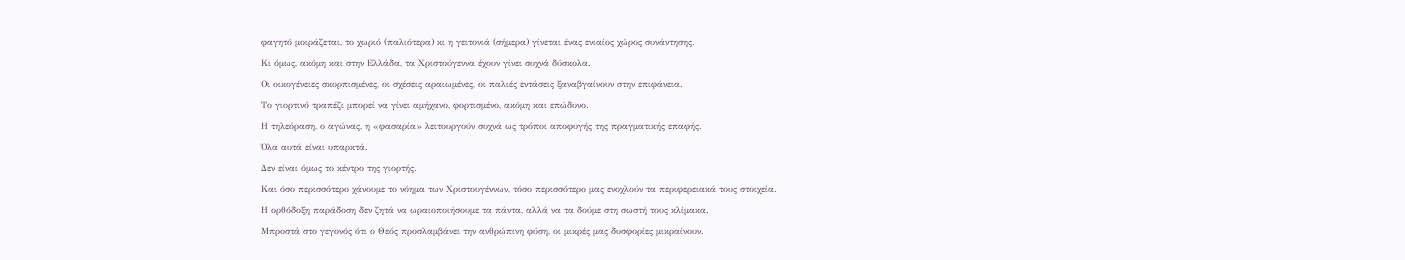φαγητό μοιράζεται, το χωριό (παλιότερα) κι η γειτονιά (σήμερα) γίνεται ένας ενιαίος χώρος συνάντησης.
Κι όμως, ακόμη και στην Ελλάδα, τα Χριστούγεννα έχουν γίνει συχνά δύσκολα.
Οι οικογένειες σκορπισμένες, οι σχέσεις αραιωμένες, οι παλιές εντάσεις ξαναβγαίνουν στην επιφάνεια.
Το γιορτινό τραπέζι μπορεί να γίνει αμήχανο, φορτισμένο, ακόμη και επώδυνο.
Η τηλεόραση, ο αγώνας, η «φασαρία» λειτουργούν συχνά ως τρόποι αποφυγής της πραγματικής επαφής.
Όλα αυτά είναι υπαρκτά.
Δεν είναι όμως το κέντρο της γιορτής.
Και όσο περισσότερο χάνουμε το νόημα των Χριστουγέννων, τόσο περισσότερο μας ενοχλούν τα περιφερειακά τους στοιχεία.
Η ορθόδοξη παράδοση δεν ζητά να ωραιοποιήσουμε τα πάντα, αλλά να τα δούμε στη σωστή τους κλίμακα.
Μπροστά στο γεγονός ότι ο Θεός προσλαμβάνει την ανθρώπινη φύση, οι μικρές μας δυσφορίες μικραίνουν.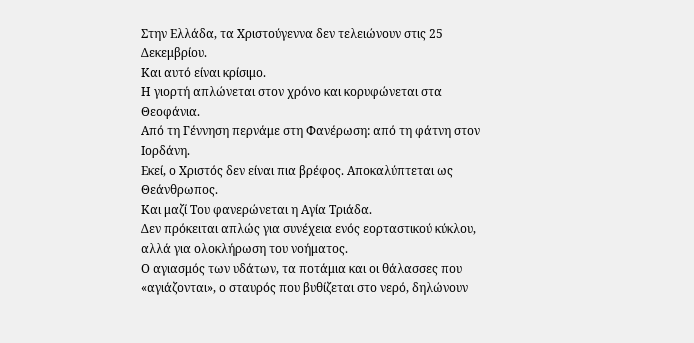Στην Ελλάδα, τα Χριστούγεννα δεν τελειώνουν στις 25 Δεκεμβρίου.
Και αυτό είναι κρίσιμο.
Η γιορτή απλώνεται στον χρόνο και κορυφώνεται στα Θεοφάνια.
Από τη Γέννηση περνάμε στη Φανέρωση: από τη φάτνη στον Ιορδάνη.
Εκεί, ο Χριστός δεν είναι πια βρέφος. Αποκαλύπτεται ως Θεάνθρωπος.
Και μαζί Του φανερώνεται η Αγία Τριάδα.
Δεν πρόκειται απλώς για συνέχεια ενός εορταστικού κύκλου, αλλά για ολοκλήρωση του νοήματος.
Ο αγιασμός των υδάτων, τα ποτάμια και οι θάλασσες που «αγιάζονται», ο σταυρός που βυθίζεται στο νερό, δηλώνουν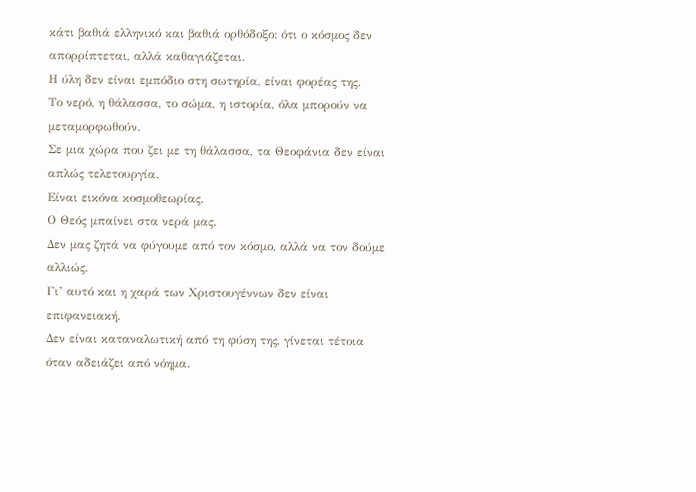κάτι βαθιά ελληνικό και βαθιά ορθόδοξο: ότι ο κόσμος δεν απορρίπτεται, αλλά καθαγιάζεται.
Η ύλη δεν είναι εμπόδιο στη σωτηρία, είναι φορέας της.
Το νερό, η θάλασσα, το σώμα, η ιστορία, όλα μπορούν να μεταμορφωθούν.
Σε μια χώρα που ζει με τη θάλασσα, τα Θεοφάνια δεν είναι απλώς τελετουργία.
Είναι εικόνα κοσμοθεωρίας.
Ο Θεός μπαίνει στα νερά μας.
Δεν μας ζητά να φύγουμε από τον κόσμο, αλλά να τον δούμε αλλιώς.
Γι’ αυτό και η χαρά των Χριστουγέννων δεν είναι επιφανειακή.
Δεν είναι καταναλωτική από τη φύση της, γίνεται τέτοια όταν αδειάζει από νόημα.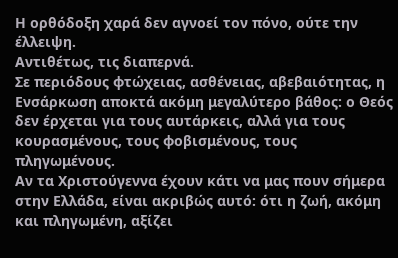Η ορθόδοξη χαρά δεν αγνοεί τον πόνο, ούτε την έλλειψη.
Αντιθέτως, τις διαπερνά.
Σε περιόδους φτώχειας, ασθένειας, αβεβαιότητας, η Ενσάρκωση αποκτά ακόμη μεγαλύτερο βάθος: ο Θεός δεν έρχεται για τους αυτάρκεις, αλλά για τους κουρασμένους, τους φοβισμένους, τους πληγωμένους.
Αν τα Χριστούγεννα έχουν κάτι να μας πουν σήμερα στην Ελλάδα, είναι ακριβώς αυτό: ότι η ζωή, ακόμη και πληγωμένη, αξίζει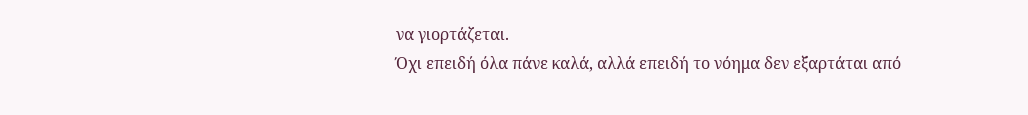να γιορτάζεται.
Όχι επειδή όλα πάνε καλά, αλλά επειδή το νόημα δεν εξαρτάται από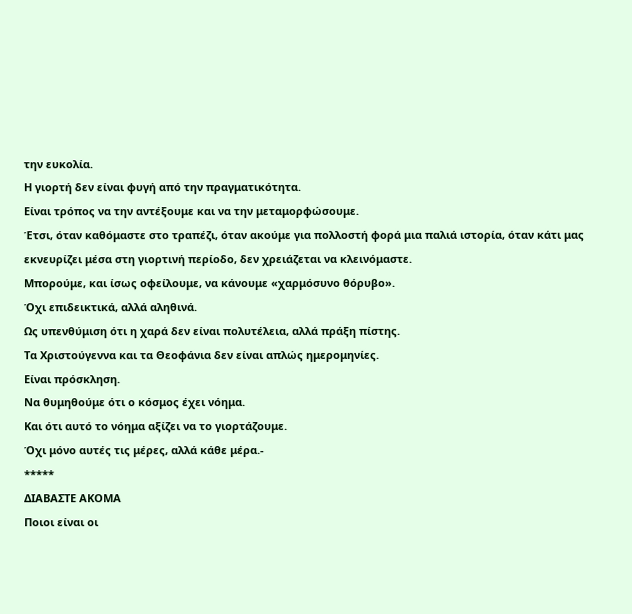την ευκολία.
Η γιορτή δεν είναι φυγή από την πραγματικότητα.
Είναι τρόπος να την αντέξουμε και να την μεταμορφώσουμε.
Έτσι, όταν καθόμαστε στο τραπέζι, όταν ακούμε για πολλοστή φορά μια παλιά ιστορία, όταν κάτι μας εκνευρίζει μέσα στη γιορτινή περίοδο, δεν χρειάζεται να κλεινόμαστε.
Μπορούμε, και ίσως οφείλουμε, να κάνουμε «χαρμόσυνο θόρυβο».
Όχι επιδεικτικά, αλλά αληθινά.
Ως υπενθύμιση ότι η χαρά δεν είναι πολυτέλεια, αλλά πράξη πίστης.
Τα Χριστούγεννα και τα Θεοφάνια δεν είναι απλώς ημερομηνίες.
Είναι πρόσκληση.
Να θυμηθούμε ότι ο κόσμος έχει νόημα.
Και ότι αυτό το νόημα αξίζει να το γιορτάζουμε.
Όχι μόνο αυτές τις μέρες, αλλά κάθε μέρα.-
*****
ΔΙΑΒΑΣΤΕ ΑΚΟΜΑ
Ποιοι είναι οι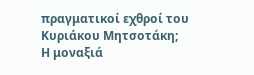πραγματικοί εχθροί του Κυριάκου Μητσοτάκη;
Η μοναξιά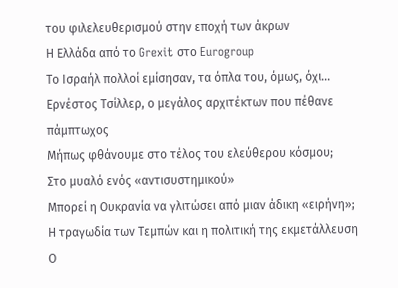του φιλελευθερισμού στην εποχή των άκρων
Η Ελλάδα από το Grexit στο Eurogroup
Το Ισραήλ πολλοί εμίσησαν, τα όπλα του, όμως, όχι...
Ερνέστος Τσίλλερ, ο μεγάλος αρχιτέκτων που πέθανε πάμπτωχος
Μήπως φθάνουμε στο τέλος του ελεύθερου κόσμου;
Στο μυαλό ενός «αντισυστημικού»
Μπορεί η Ουκρανία να γλιτώσει από μιαν άδικη «ειρήνη»;
Η τραγωδία των Τεμπών και η πολιτική της εκμετάλλευση
Ο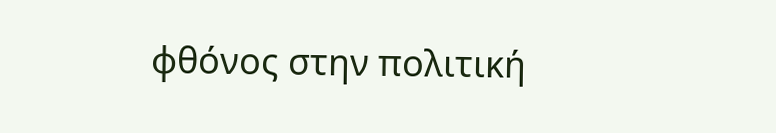φθόνος στην πολιτική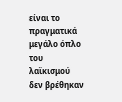είναι το πραγματικά μεγάλο όπλο του λαϊκισμού
δεν βρέθηκαν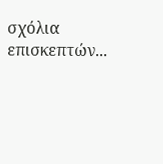σχόλια επισκεπτών...